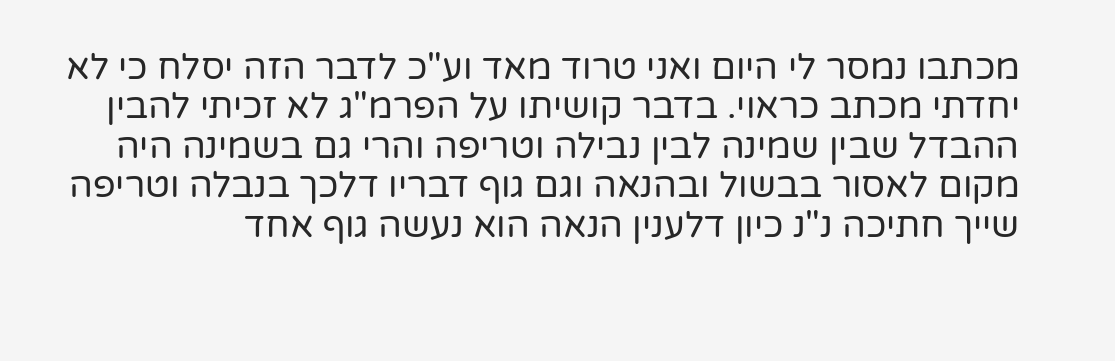מכתבו נמסר לי היום ואני טרוד מאד וע"כ לדבר הזה יסלח כי לא יחדתי מכתב כראוי. בדבר קושיתו על הפרמ"ג לא זכיתי להבין ההבדל שבין שמינה לבין נבילה וטריפה והרי גם בשמינה היה מקום לאסור בבשול ובהנאה וגם גוף דבריו דלכך בנבלה וטריפה שייך חתיכה נ"נ כיון דלענין הנאה הוא נעשה גוף אחד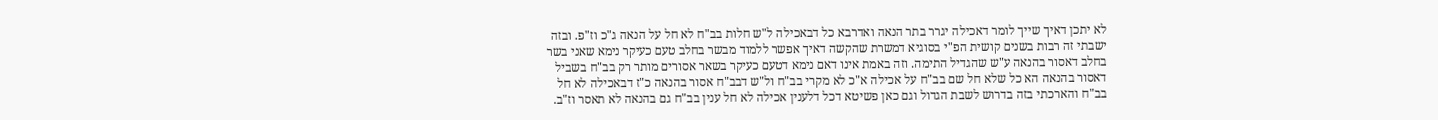לא יתכן דאיך שייך לומר דאכילה יגרר בתר הנאה ואדרבא כל דבאכילה ל"ש חלות בב"ח לא חל על הנאה ג"כ וז"פ. ובזה ישבתי זה רבות בשנים קושית הפ"י בסוגיא דמשרת שהקשה דאיך אפשר ללמוד מבשר בחלב טעם כעיקר נימא שאני בשר בחלב דאסור בהנאה ע"ש שהגדיל התימה. וזה באמת אינו דאם נימא דטעם כעיקר בשאר אסורים מותר רק בב"ח בשביל דאסור בהנאה הא כל שלא חל שם בב"ח על אכילה א"כ לא מקרי בב"ח ול"ש דבב"ח אסור בהנאה כ"ז דבאכילה לא חל בב"ח והארכתי בזה בדרוש לשבת הגדול וגם כאן פשיטא דכל דלענין אכילה לא חל ענין בב"ח גם בהנאה לא תאסר וז"ב.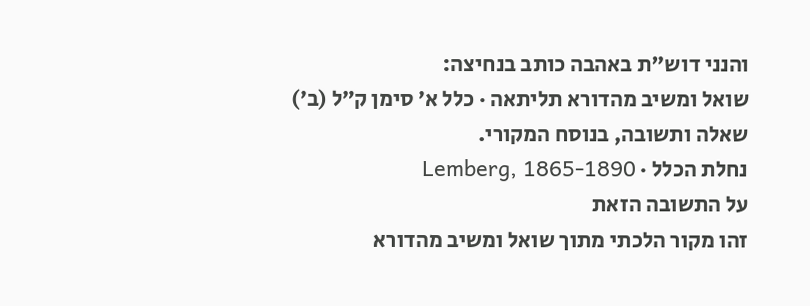והנני דוש"ת באהבה כותב בנחיצה:
שואל ומשיב מהדורא תליתאה · כלל א׳ סימן ק״ל (ב׳)
שאלה ותשובה, בנוסח המקורי.
נחלת הכלל · Lemberg, 1865-1890
על התשובה הזאת
זהו מקור הלכתי מתוך שואל ומשיב מהדורא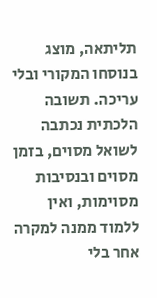תליתאה, מוצג בנוסחו המקורי ובלי עריכה. תשובה הלכתית נכתבה לשואל מסוים, בזמן מסוים ובנסיבות מסוימות, ואין ללמוד ממנה למקרה אחר בלי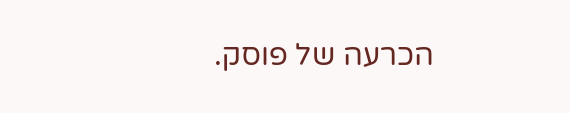הכרעה של פוסק.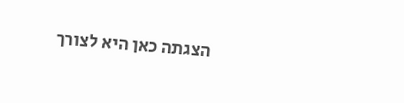הצגתה כאן היא לצורך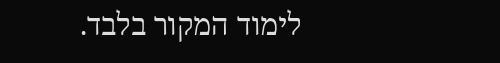לימוד המקור בלבד.